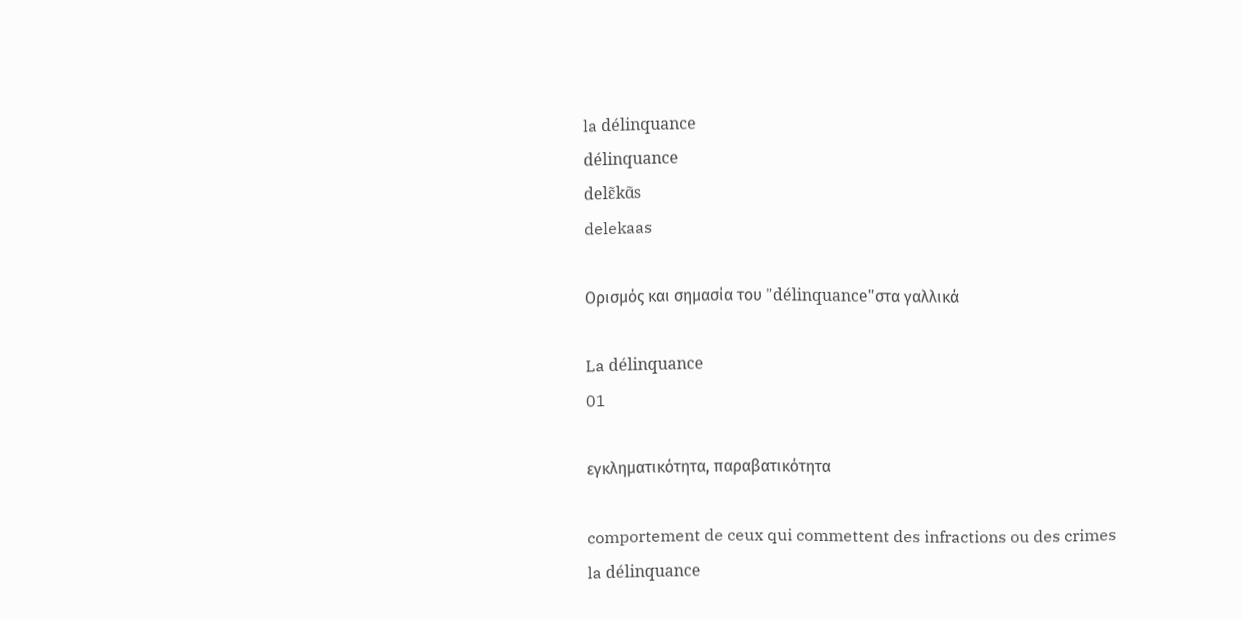la délinquance
délinquance
delɛ̃kɑ̃s
delekaas

Ορισμός και σημασία του "délinquance"στα γαλλικά

La délinquance
01

εγκληματικότητα, παραβατικότητα

comportement de ceux qui commettent des infractions ou des crimes
la délinquance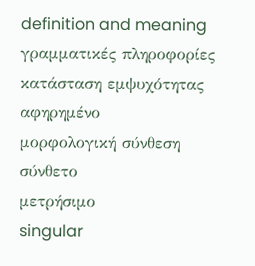definition and meaning
γραμματικές πληροφορίες
κατάσταση εμψυχότητας
αφηρημένο
μορφολογική σύνθεση
σύνθετο
μετρήσιμο
singular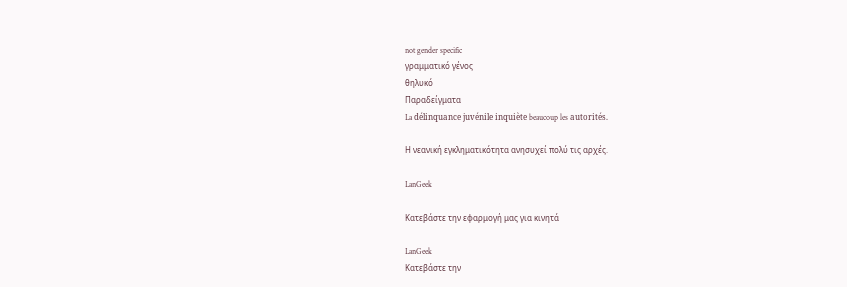not gender specific
γραμματικό γένος
θηλυκό
Παραδείγματα
La délinquance juvénile inquiète beaucoup les autorités.

Η νεανική εγκληματικότητα ανησυχεί πολύ τις αρχές.

LanGeek

Κατεβάστε την εφαρμογή μας για κινητά

LanGeek
Κατεβάστε την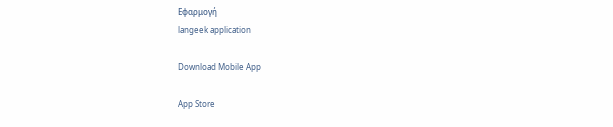Εφαρμογή
langeek application

Download Mobile App

App Store